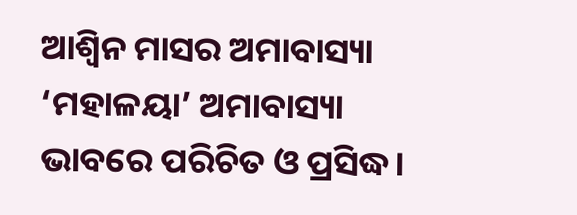ଆଶ୍ୱିନ ମାସର ଅମାବାସ୍ୟା ‘ମହାଳୟା’ ଅମାବାସ୍ୟା ଭାବରେ ପରିଚିତ ଓ ପ୍ରସିଦ୍ଧ।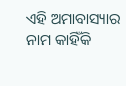ଏହି ଅମାବାସ୍ୟାର ନାମ କାହିଁକି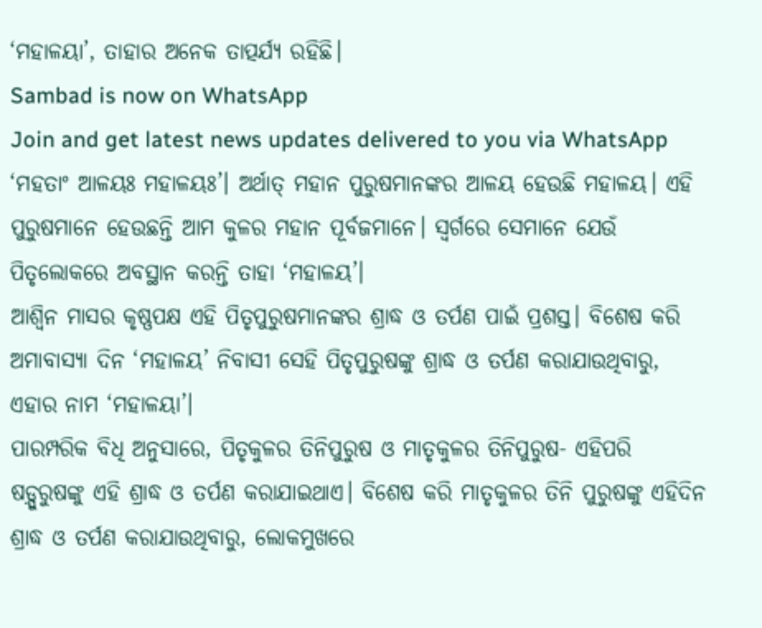‘ମହାଳୟା’, ତାହାର ଅନେକ ତାତ୍ପର୍ଯ୍ୟ ରହିଛି।
Sambad is now on WhatsApp
Join and get latest news updates delivered to you via WhatsApp
‘ମହତାଂ ଆଳୟଃ ମହାଳୟଃ’। ଅର୍ଥାତ୍ ମହାନ ପୁରୁଷମାନଙ୍କର ଆଳୟ ହେଉଛି ମହାଳୟ। ଏହି ପୁରୁଷମାନେ ହେଉଛନ୍ତି ଆମ କୁଳର ମହାନ ପୂର୍ବଜମାନେ। ସ୍ୱର୍ଗରେ ସେମାନେ ଯେଉଁ ପିତୃଲୋକରେ ଅବସ୍ଥାନ କରନ୍ତି ତାହା ‘ମହାଳୟ’।
ଆଶ୍ୱିନ ମାସର କୃଷ୍ଣପକ୍ଷ ଏହି ପିତୃପୁରୁଷମାନଙ୍କର ଶ୍ରାଦ୍ଧ ଓ ତର୍ପଣ ପାଇଁ ପ୍ରଶସ୍ତ। ବିଶେଷ କରି ଅମାବାସ୍ୟା ଦିନ ‘ମହାଳୟ’ ନିବାସୀ ସେହି ପିତୃପୁରୁଷଙ୍କୁ ଶ୍ରାଦ୍ଧ ଓ ତର୍ପଣ କରାଯାଉଥିବାରୁ, ଏହାର ନାମ ‘ମହାଳୟା’।
ପାରମ୍ପରିକ ବିଧି ଅନୁସାରେ, ପିତୃକୁଳର ତିନିପୁରୁଷ ଓ ମାତୃକୁଳର ତିନିପୁରୁଷ- ଏହିପରି ଷଡ଼୍ପୁରୁଷଙ୍କୁ ଏହି ଶ୍ରାଦ୍ଧ ଓ ତର୍ପଣ କରାଯାଇଥାଏ। ବିଶେଷ କରି ମାତୃକୁଳର ତିନି ପୁରୁଷଙ୍କୁ ଏହିଦିନ ଶ୍ରାଦ୍ଧ ଓ ତର୍ପଣ କରାଯାଉଥିବାରୁ, ଲୋକମୁଖରେ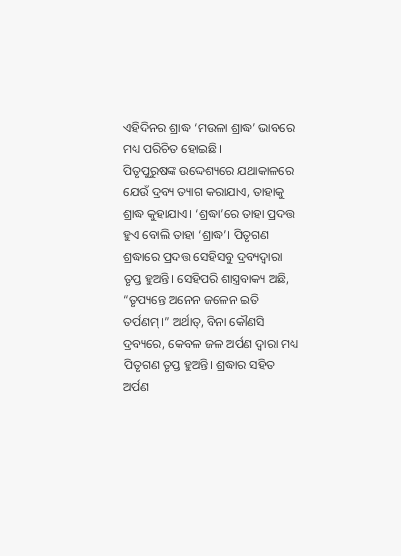ଏହିଦିନର ଶ୍ରାଦ୍ଧ ‘ମଉଳା ଶ୍ରାଦ୍ଧ’ ଭାବରେ ମଧ୍ୟ ପରିଚିତ ହୋଇଛି।
ପିତୃପୁରୁଷଙ୍କ ଉଦ୍ଦେଶ୍ୟରେ ଯଥାକାଳରେ ଯେଉଁ ଦ୍ରବ୍ୟ ତ୍ୟାଗ କରାଯାଏ, ତାହାକୁ ଶ୍ରାଦ୍ଧ କୁହାଯାଏ। ‘ଶ୍ରଦ୍ଧା’ରେ ତାହା ପ୍ରଦତ୍ତ ହୁଏ ବୋଲି ତାହା ‘ଶ୍ରାଦ୍ଧ’। ପିତୃଗଣ ଶ୍ରଦ୍ଧାରେ ପ୍ରଦତ୍ତ ସେହିସବୁ ଦ୍ରବ୍ୟଦ୍ୱାରା ତୃପ୍ତ ହୁଅନ୍ତି। ସେହିପରି ଶାସ୍ତ୍ରବାକ୍ୟ ଅଛି, “ତୃପ୍ୟନ୍ତେ ଅନେନ ଜଳେନ ଇତି ତର୍ପଣମ୍।” ଅର୍ଥାତ୍, ବିନା କୌଣସି ଦ୍ରବ୍ୟରେ, କେବଳ ଜଳ ଅର୍ପଣ ଦ୍ୱାରା ମଧ୍ୟ ପିତୃଗଣ ତୃପ୍ତ ହୁଅନ୍ତି। ଶ୍ରଦ୍ଧାର ସହିତ ଅର୍ପଣ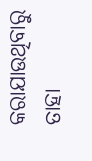କରାଯାଉଥିବାରୁ ତାହା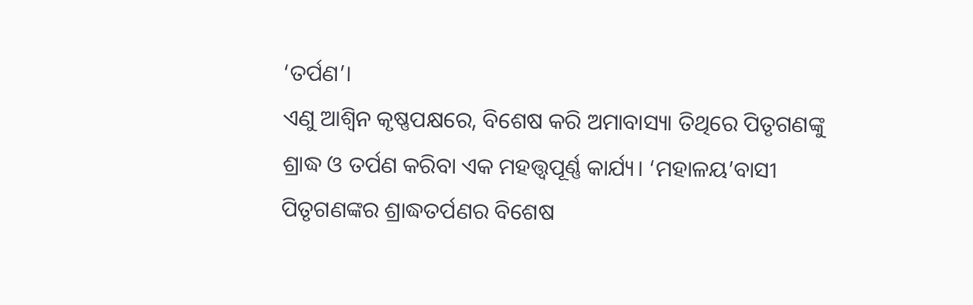‘ତର୍ପଣ’।
ଏଣୁ ଆଶ୍ୱିନ କୃଷ୍ଣପକ୍ଷରେ, ବିଶେଷ କରି ଅମାବାସ୍ୟା ତିଥିରେ ପିତୃଗଣଙ୍କୁ ଶ୍ରାଦ୍ଧ ଓ ତର୍ପଣ କରିବା ଏକ ମହତ୍ତ୍ୱପୂର୍ଣ୍ଣ କାର୍ଯ୍ୟ। ‘ମହାଳୟ’ବାସୀ ପିତୃଗଣଙ୍କର ଶ୍ରାଦ୍ଧତର୍ପଣର ବିଶେଷ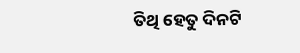ତିଥି ହେତୁ ଦିନଟି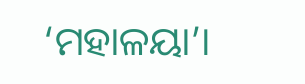‘ମହାଳୟା’।